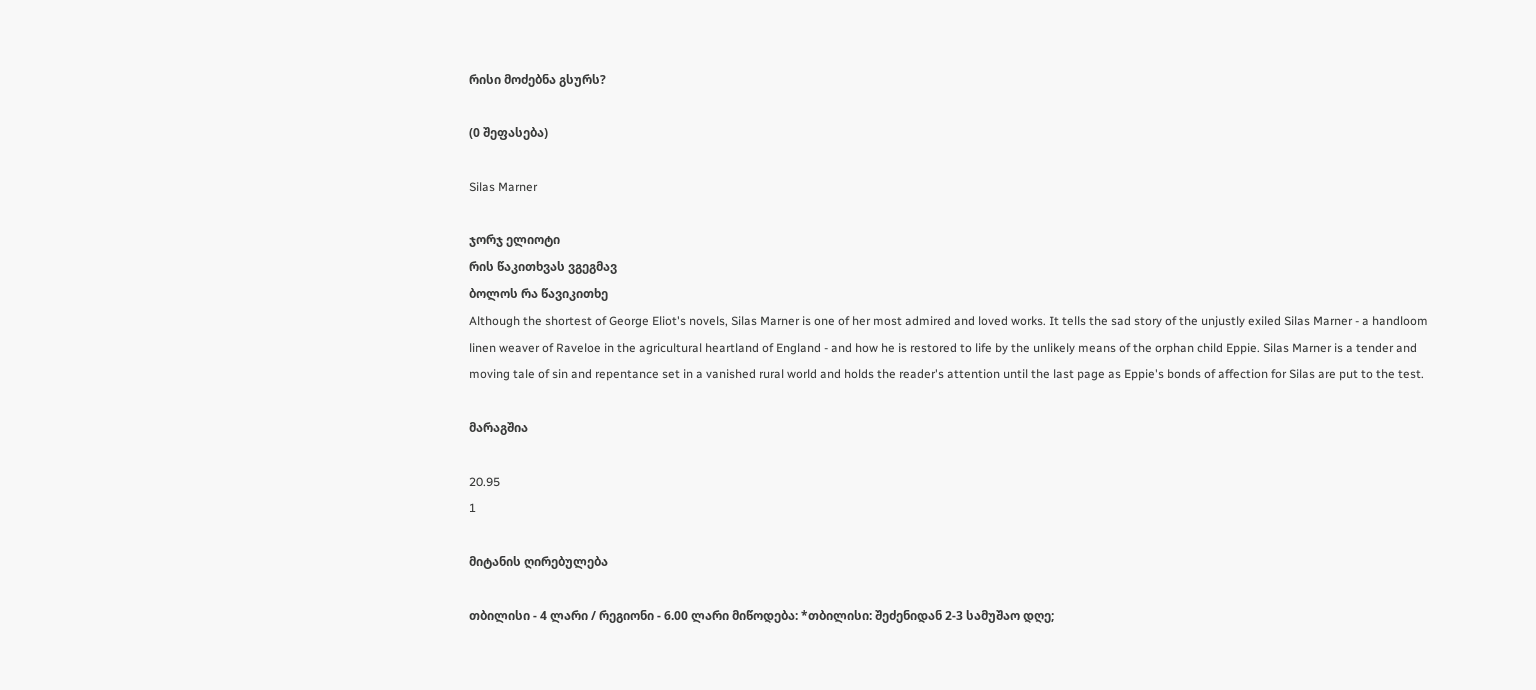რისი მოძებნა გსურს?

(0 შეფასება)

Silas Marner

ჯორჯ ელიოტი
რის წაკითხვას ვგეგმავ
ბოლოს რა წავიკითხე
Although the shortest of George Eliot's novels, Silas Marner is one of her most admired and loved works. It tells the sad story of the unjustly exiled Silas Marner - a handloom linen weaver of Raveloe in the agricultural heartland of England - and how he is restored to life by the unlikely means of the orphan child Eppie. Silas Marner is a tender and moving tale of sin and repentance set in a vanished rural world and holds the reader's attention until the last page as Eppie's bonds of affection for Silas are put to the test.

მარაგშია

20.95
1

მიტანის ღირებულება

თბილისი - 4 ლარი / რეგიონი - 6.00 ლარი მიწოდება: *თბილისი: შეძენიდან 2-3 სამუშაო დღე;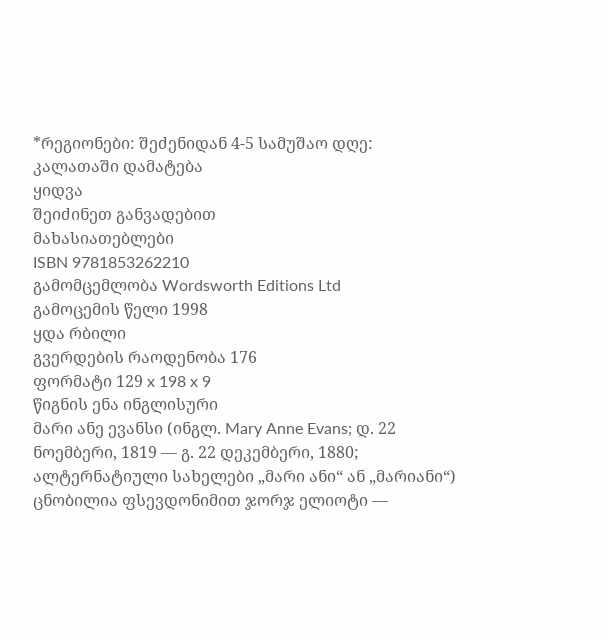*რეგიონები: შეძენიდან 4-5 სამუშაო დღე:
კალათაში დამატება
ყიდვა
შეიძინეთ განვადებით
მახასიათებლები
ISBN 9781853262210
გამომცემლობა Wordsworth Editions Ltd
გამოცემის წელი 1998
ყდა რბილი
გვერდების რაოდენობა 176
ფორმატი 129 x 198 x 9
წიგნის ენა ინგლისური
მარი ანე ევანსი (ინგლ. Mary Anne Evans; დ. 22 ნოემბერი, 1819 — გ. 22 დეკემბერი, 1880; ალტერნატიული სახელები „მარი ანი“ ან „მარიანი“) ცნობილია ფსევდონიმით ჯორჯ ელიოტი —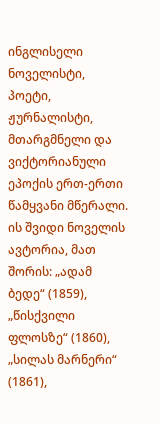ინგლისელი ნოველისტი, პოეტი, ჟურნალისტი, მთარგმნელი და ვიქტორიანული ეპოქის ერთ-ერთი წამყვანი მწერალი. ის შვიდი ნოველის ავტორია, მათ შორის: „ადამ ბედე“ (1859), „წისქვილი ფლოსზე“ (1860), „სილას მარნერი“ (1861),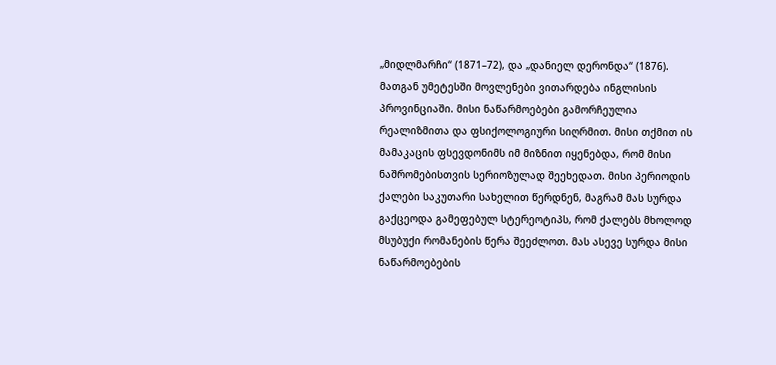„მიდლმარჩი“ (1871–72), და „დანიელ დერონდა“ (1876). მათგან უმეტესში მოვლენები ვითარდება ინგლისის პროვინციაში. მისი ნაწარმოებები გამორჩეულია რეალიზმითა და ფსიქოლოგიური სიღრმით. მისი თქმით ის მამაკაცის ფსევდონიმს იმ მიზნით იყენებდა, რომ მისი ნაშრომებისთვის სერიოზულად შეეხედათ. მისი პერიოდის ქალები საკუთარი სახელით წერდნენ, მაგრამ მას სურდა გაქცეოდა გამეფებულ სტერეოტიპს, რომ ქალებს მხოლოდ მსუბუქი რომანების წერა შეეძლოთ. მას ასევე სურდა მისი ნაწარმოებების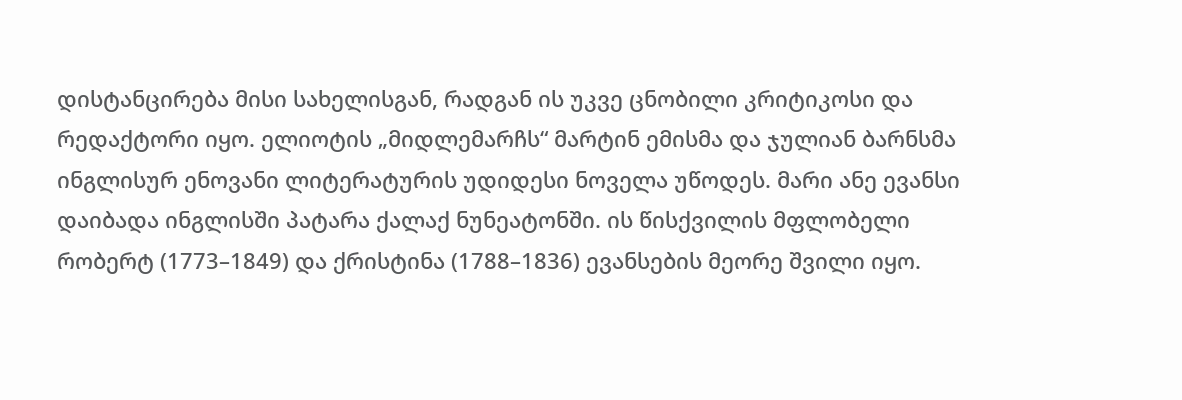დისტანცირება მისი სახელისგან, რადგან ის უკვე ცნობილი კრიტიკოსი და რედაქტორი იყო. ელიოტის „მიდლემარჩს“ მარტინ ემისმა და ჯულიან ბარნსმა ინგლისურ ენოვანი ლიტერატურის უდიდესი ნოველა უწოდეს. მარი ანე ევანსი დაიბადა ინგლისში პატარა ქალაქ ნუნეატონში. ის წისქვილის მფლობელი რობერტ (1773–1849) და ქრისტინა (1788–1836) ევანსების მეორე შვილი იყო.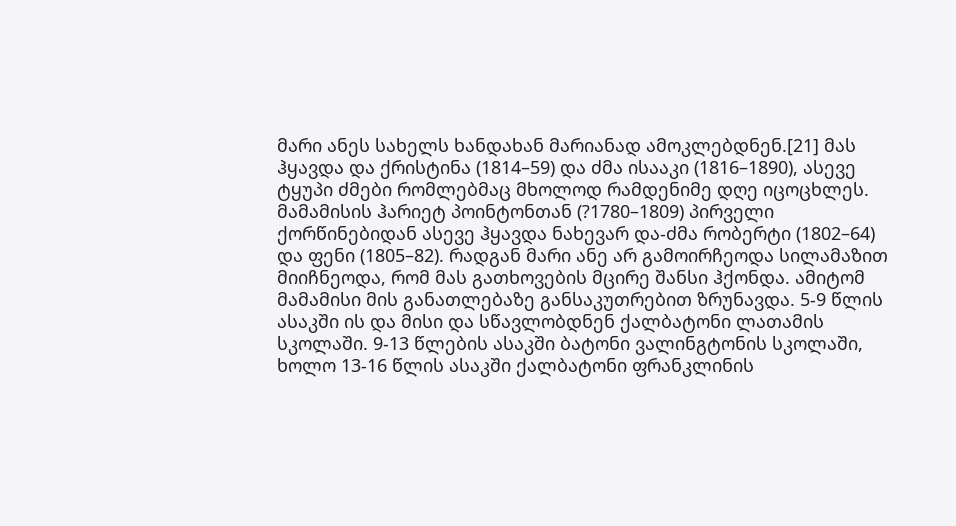მარი ანეს სახელს ხანდახან მარიანად ამოკლებდნენ.[21] მას ჰყავდა და ქრისტინა (1814–59) და ძმა ისააკი (1816–1890), ასევე ტყუპი ძმები რომლებმაც მხოლოდ რამდენიმე დღე იცოცხლეს. მამამისის ჰარიეტ პოინტონთან (?1780–1809) პირველი ქორწინებიდან ასევე ჰყავდა ნახევარ და-ძმა რობერტი (1802–64) და ფენი (1805–82). რადგან მარი ანე არ გამოირჩეოდა სილამაზით მიიჩნეოდა, რომ მას გათხოვების მცირე შანსი ჰქონდა. ამიტომ მამამისი მის განათლებაზე განსაკუთრებით ზრუნავდა. 5-9 წლის ასაკში ის და მისი და სწავლობდნენ ქალბატონი ლათამის სკოლაში. 9-13 წლების ასაკში ბატონი ვალინგტონის სკოლაში, ხოლო 13-16 წლის ასაკში ქალბატონი ფრანკლინის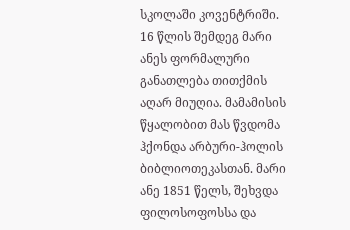სკოლაში კოვენტრიში. 16 წლის შემდეგ მარი ანეს ფორმალური განათლება თითქმის აღარ მიუღია. მამამისის წყალობით მას წვდომა ჰქონდა არბური-ჰოლის ბიბლიოთეკასთან. მარი ანე 1851 წელს, შეხვდა ფილოსოფოსსა და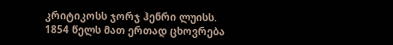კრიტიკოსს ჯორჯ ჰენრი ლუისს. 1854 წელს მათ ერთად ცხოვრება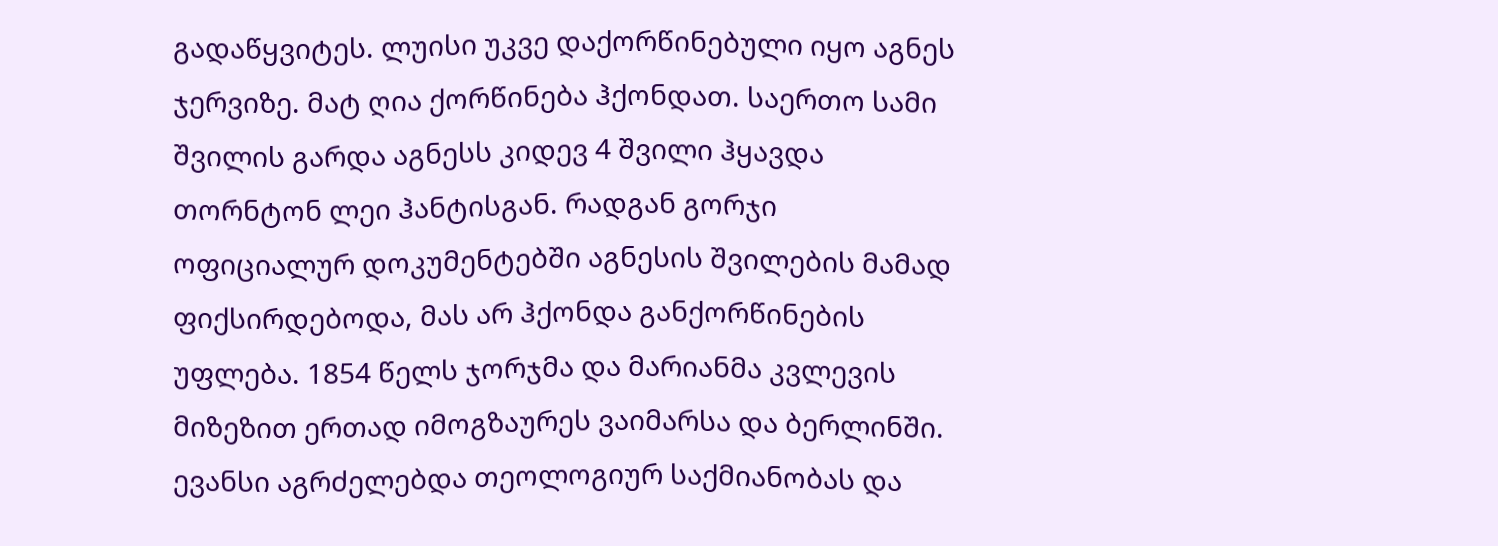გადაწყვიტეს. ლუისი უკვე დაქორწინებული იყო აგნეს ჯერვიზე. მატ ღია ქორწინება ჰქონდათ. საერთო სამი შვილის გარდა აგნესს კიდევ 4 შვილი ჰყავდა თორნტონ ლეი ჰანტისგან. რადგან გორჯი ოფიციალურ დოკუმენტებში აგნესის შვილების მამად ფიქსირდებოდა, მას არ ჰქონდა განქორწინების უფლება. 1854 წელს ჯორჯმა და მარიანმა კვლევის მიზეზით ერთად იმოგზაურეს ვაიმარსა და ბერლინში. ევანსი აგრძელებდა თეოლოგიურ საქმიანობას და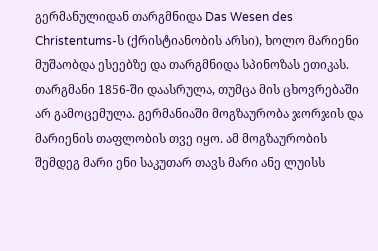გერმანულიდან თარგმნიდა Das Wesen des Christentums-ს (ქრისტიანობის არსი), ხოლო მარიენი მუშაობდა ესეებზე და თარგმნიდა სპინოზას ეთიკას. თარგმანი 1856-ში დაასრულა, თუმცა მის ცხოვრებაში არ გამოცემულა. გერმანიაში მოგზაურობა ჯორჯის და მარიენის თაფლობის თვე იყო. ამ მოგზაურობის შემდეგ მარი ენი საკუთარ თავს მარი ანე ლუისს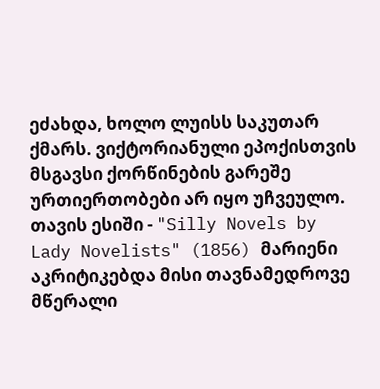ეძახდა, ხოლო ლუისს საკუთარ ქმარს. ვიქტორიანული ეპოქისთვის მსგავსი ქორწინების გარეშე ურთიერთობები არ იყო უჩვეულო. თავის ესიში - "Silly Novels by Lady Novelists" (1856) მარიენი აკრიტიკებდა მისი თავნამედროვე მწერალი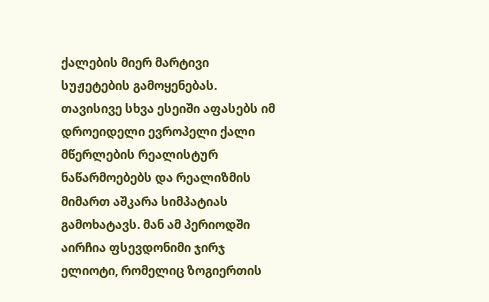ქალების მიერ მარტივი სუჟეტების გამოყენებას. თავისივე სხვა ესეიში აფასებს იმ დროეიდელი ევროპელი ქალი მწერლების რეალისტურ ნაწარმოებებს და რეალიზმის მიმართ აშკარა სიმპატიას გამოხატავს. მან ამ პერიოდში აირჩია ფსევდონიმი ჯირჯ ელიოტი, რომელიც ზოგიერთის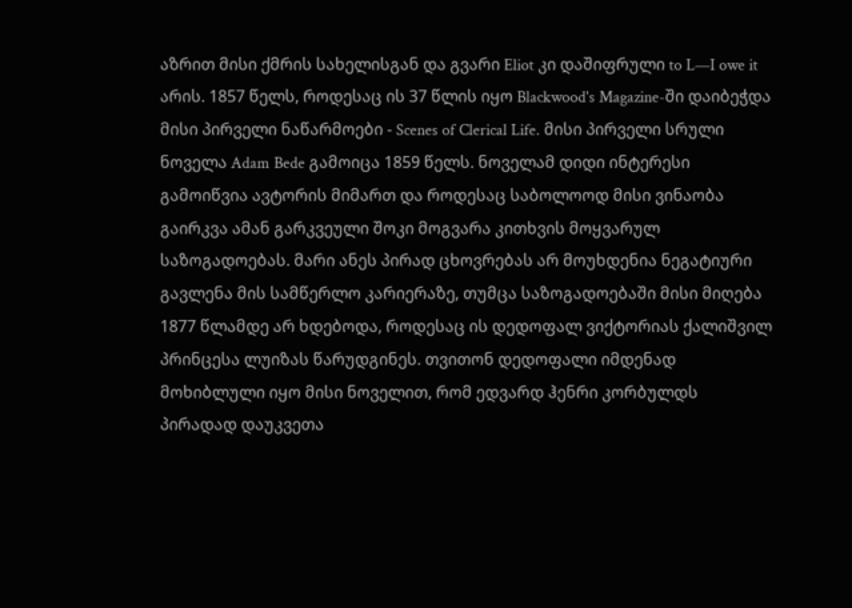აზრით მისი ქმრის სახელისგან და გვარი Eliot კი დაშიფრული to L—I owe it არის. 1857 წელს, როდესაც ის 37 წლის იყო Blackwood's Magazine-ში დაიბეჭდა მისი პირველი ნაწარმოები - Scenes of Clerical Life. მისი პირველი სრული ნოველა Adam Bede გამოიცა 1859 წელს. ნოველამ დიდი ინტერესი გამოიწვია ავტორის მიმართ და როდესაც საბოლოოდ მისი ვინაობა გაირკვა ამან გარკვეული შოკი მოგვარა კითხვის მოყვარულ საზოგადოებას. მარი ანეს პირად ცხოვრებას არ მოუხდენია ნეგატიური გავლენა მის სამწერლო კარიერაზე, თუმცა საზოგადოებაში მისი მიღება 1877 წლამდე არ ხდებოდა, როდესაც ის დედოფალ ვიქტორიას ქალიშვილ პრინცესა ლუიზას წარუდგინეს. თვითონ დედოფალი იმდენად მოხიბლული იყო მისი ნოველით, რომ ედვარდ ჰენრი კორბულდს პირადად დაუკვეთა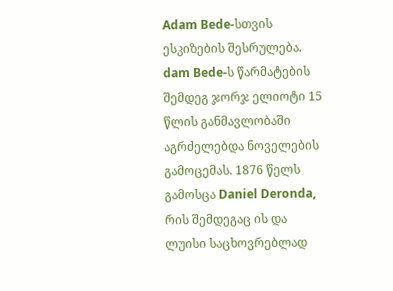Adam Bede-სთვის ესკიზების შესრულება. dam Bede-ს წარმატების შემდეგ ჯორჯ ელიოტი 15 წლის განმავლობაში აგრძელებდა ნოველების გამოცემას. 1876 წელს გამოსცა Daniel Deronda, რის შემდეგაც ის და ლუისი საცხოვრებლად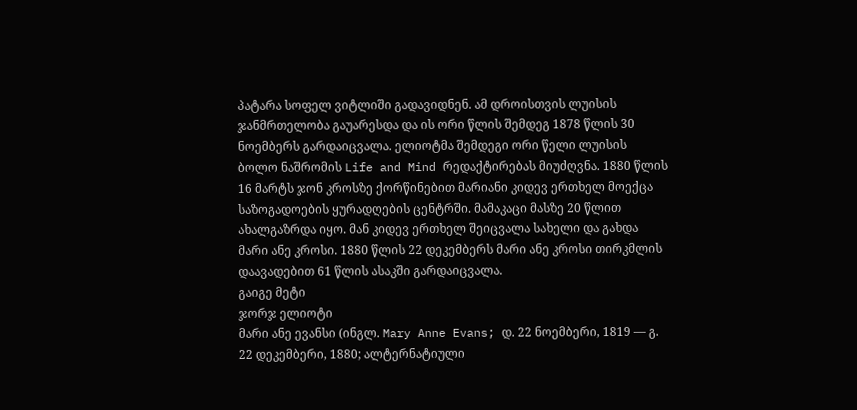პატარა სოფელ ვიტლიში გადავიდნენ. ამ დროისთვის ლუისის ჯანმრთელობა გაუარესდა და ის ორი წლის შემდეგ 1878 წლის 30 ნოემბერს გარდაიცვალა. ელიოტმა შემდეგი ორი წელი ლუისის ბოლო ნაშრომის Life and Mind რედაქტირებას მიუძღვნა. 1880 წლის 16 მარტს ჯონ კროსზე ქორწინებით მარიანი კიდევ ერთხელ მოექცა საზოგადოების ყურადღების ცენტრში. მამაკაცი მასზე 20 წლით ახალგაზრდა იყო. მან კიდევ ერთხელ შეიცვალა სახელი და გახდა მარი ანე კროსი. 1880 წლის 22 დეკემბერს მარი ანე კროსი თირკმლის დაავადებით 61 წლის ასაკში გარდაიცვალა.
გაიგე მეტი
ჯორჯ ელიოტი
მარი ანე ევანსი (ინგლ. Mary Anne Evans; დ. 22 ნოემბერი, 1819 — გ. 22 დეკემბერი, 1880; ალტერნატიული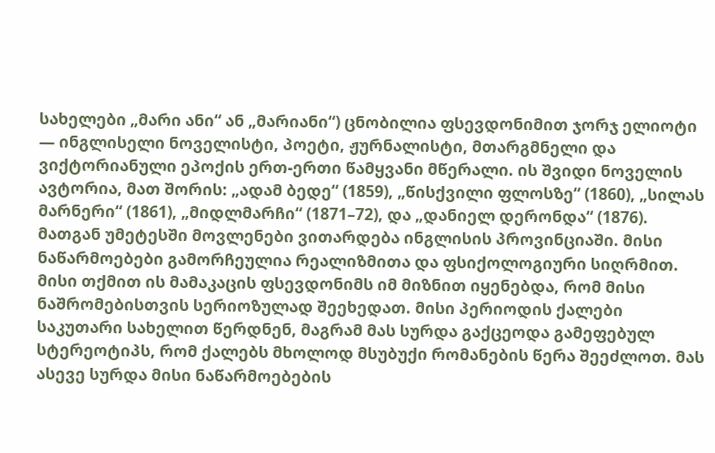სახელები „მარი ანი“ ან „მარიანი“) ცნობილია ფსევდონიმით ჯორჯ ელიოტი — ინგლისელი ნოველისტი, პოეტი, ჟურნალისტი, მთარგმნელი და ვიქტორიანული ეპოქის ერთ-ერთი წამყვანი მწერალი. ის შვიდი ნოველის ავტორია, მათ შორის: „ადამ ბედე“ (1859), „წისქვილი ფლოსზე“ (1860), „სილას მარნერი“ (1861), „მიდლმარჩი“ (1871–72), და „დანიელ დერონდა“ (1876). მათგან უმეტესში მოვლენები ვითარდება ინგლისის პროვინციაში. მისი ნაწარმოებები გამორჩეულია რეალიზმითა და ფსიქოლოგიური სიღრმით. მისი თქმით ის მამაკაცის ფსევდონიმს იმ მიზნით იყენებდა, რომ მისი ნაშრომებისთვის სერიოზულად შეეხედათ. მისი პერიოდის ქალები საკუთარი სახელით წერდნენ, მაგრამ მას სურდა გაქცეოდა გამეფებულ სტერეოტიპს, რომ ქალებს მხოლოდ მსუბუქი რომანების წერა შეეძლოთ. მას ასევე სურდა მისი ნაწარმოებების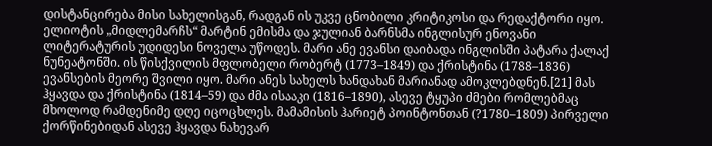დისტანცირება მისი სახელისგან, რადგან ის უკვე ცნობილი კრიტიკოსი და რედაქტორი იყო. ელიოტის „მიდლემარჩს“ მარტინ ემისმა და ჯულიან ბარნსმა ინგლისურ ენოვანი ლიტერატურის უდიდესი ნოველა უწოდეს. მარი ანე ევანსი დაიბადა ინგლისში პატარა ქალაქ ნუნეატონში. ის წისქვილის მფლობელი რობერტ (1773–1849) და ქრისტინა (1788–1836) ევანსების მეორე შვილი იყო. მარი ანეს სახელს ხანდახან მარიანად ამოკლებდნენ.[21] მას ჰყავდა და ქრისტინა (1814–59) და ძმა ისააკი (1816–1890), ასევე ტყუპი ძმები რომლებმაც მხოლოდ რამდენიმე დღე იცოცხლეს. მამამისის ჰარიეტ პოინტონთან (?1780–1809) პირველი ქორწინებიდან ასევე ჰყავდა ნახევარ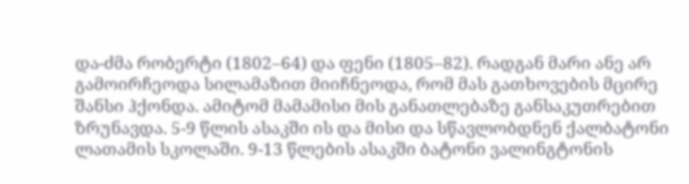და-ძმა რობერტი (1802–64) და ფენი (1805–82). რადგან მარი ანე არ გამოირჩეოდა სილამაზით მიიჩნეოდა, რომ მას გათხოვების მცირე შანსი ჰქონდა. ამიტომ მამამისი მის განათლებაზე განსაკუთრებით ზრუნავდა. 5-9 წლის ასაკში ის და მისი და სწავლობდნენ ქალბატონი ლათამის სკოლაში. 9-13 წლების ასაკში ბატონი ვალინგტონის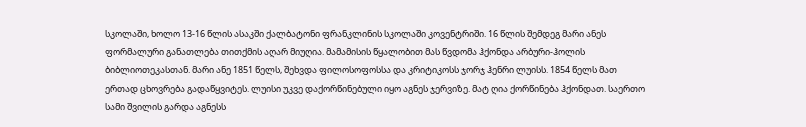სკოლაში, ხოლო 13-16 წლის ასაკში ქალბატონი ფრანკლინის სკოლაში კოვენტრიში. 16 წლის შემდეგ მარი ანეს ფორმალური განათლება თითქმის აღარ მიუღია. მამამისის წყალობით მას წვდომა ჰქონდა არბური-ჰოლის ბიბლიოთეკასთან. მარი ანე 1851 წელს, შეხვდა ფილოსოფოსსა და კრიტიკოსს ჯორჯ ჰენრი ლუისს. 1854 წელს მათ ერთად ცხოვრება გადაწყვიტეს. ლუისი უკვე დაქორწინებული იყო აგნეს ჯერვიზე. მატ ღია ქორწინება ჰქონდათ. საერთო სამი შვილის გარდა აგნესს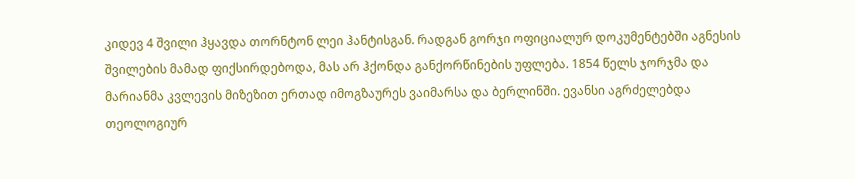კიდევ 4 შვილი ჰყავდა თორნტონ ლეი ჰანტისგან. რადგან გორჯი ოფიციალურ დოკუმენტებში აგნესის შვილების მამად ფიქსირდებოდა, მას არ ჰქონდა განქორწინების უფლება. 1854 წელს ჯორჯმა და მარიანმა კვლევის მიზეზით ერთად იმოგზაურეს ვაიმარსა და ბერლინში. ევანსი აგრძელებდა თეოლოგიურ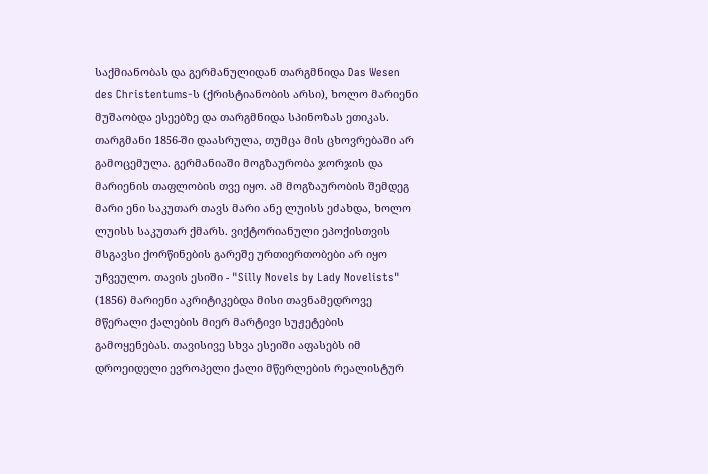საქმიანობას და გერმანულიდან თარგმნიდა Das Wesen des Christentums-ს (ქრისტიანობის არსი), ხოლო მარიენი მუშაობდა ესეებზე და თარგმნიდა სპინოზას ეთიკას. თარგმანი 1856-ში დაასრულა, თუმცა მის ცხოვრებაში არ გამოცემულა. გერმანიაში მოგზაურობა ჯორჯის და მარიენის თაფლობის თვე იყო. ამ მოგზაურობის შემდეგ მარი ენი საკუთარ თავს მარი ანე ლუისს ეძახდა, ხოლო ლუისს საკუთარ ქმარს. ვიქტორიანული ეპოქისთვის მსგავსი ქორწინების გარეშე ურთიერთობები არ იყო უჩვეულო. თავის ესიში - "Silly Novels by Lady Novelists" (1856) მარიენი აკრიტიკებდა მისი თავნამედროვე მწერალი ქალების მიერ მარტივი სუჟეტების გამოყენებას. თავისივე სხვა ესეიში აფასებს იმ დროეიდელი ევროპელი ქალი მწერლების რეალისტურ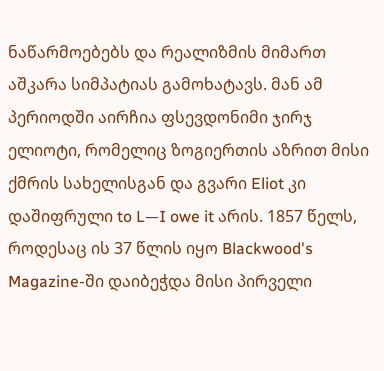ნაწარმოებებს და რეალიზმის მიმართ აშკარა სიმპატიას გამოხატავს. მან ამ პერიოდში აირჩია ფსევდონიმი ჯირჯ ელიოტი, რომელიც ზოგიერთის აზრით მისი ქმრის სახელისგან და გვარი Eliot კი დაშიფრული to L—I owe it არის. 1857 წელს, როდესაც ის 37 წლის იყო Blackwood's Magazine-ში დაიბეჭდა მისი პირველი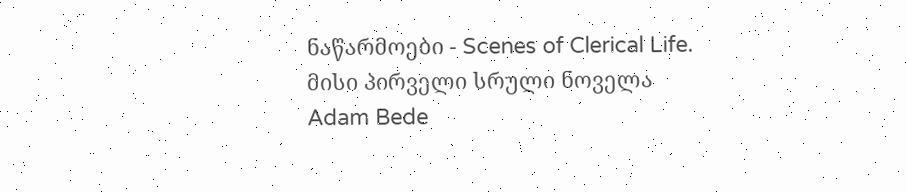ნაწარმოები - Scenes of Clerical Life. მისი პირველი სრული ნოველა Adam Bede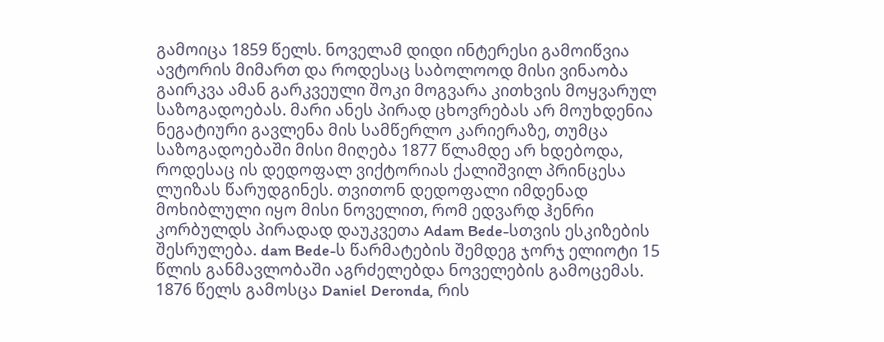გამოიცა 1859 წელს. ნოველამ დიდი ინტერესი გამოიწვია ავტორის მიმართ და როდესაც საბოლოოდ მისი ვინაობა გაირკვა ამან გარკვეული შოკი მოგვარა კითხვის მოყვარულ საზოგადოებას. მარი ანეს პირად ცხოვრებას არ მოუხდენია ნეგატიური გავლენა მის სამწერლო კარიერაზე, თუმცა საზოგადოებაში მისი მიღება 1877 წლამდე არ ხდებოდა, როდესაც ის დედოფალ ვიქტორიას ქალიშვილ პრინცესა ლუიზას წარუდგინეს. თვითონ დედოფალი იმდენად მოხიბლული იყო მისი ნოველით, რომ ედვარდ ჰენრი კორბულდს პირადად დაუკვეთა Adam Bede-სთვის ესკიზების შესრულება. dam Bede-ს წარმატების შემდეგ ჯორჯ ელიოტი 15 წლის განმავლობაში აგრძელებდა ნოველების გამოცემას. 1876 წელს გამოსცა Daniel Deronda, რის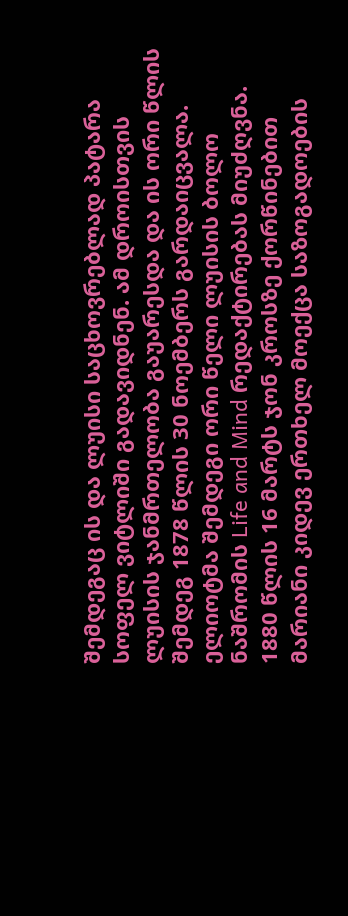შემდეგაც ის და ლუისი საცხოვრებლად პატარა სოფელ ვიტლიში გადავიდნენ. ამ დროისთვის ლუისის ჯანმრთელობა გაუარესდა და ის ორი წლის შემდეგ 1878 წლის 30 ნოემბერს გარდაიცვალა. ელიოტმა შემდეგი ორი წელი ლუისის ბოლო ნაშრომის Life and Mind რედაქტირებას მიუძღვნა. 1880 წლის 16 მარტს ჯონ კროსზე ქორწინებით მარიანი კიდევ ერთხელ მოექცა საზოგადოების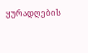ყურადღების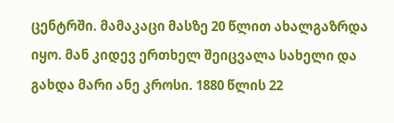ცენტრში. მამაკაცი მასზე 20 წლით ახალგაზრდა იყო. მან კიდევ ერთხელ შეიცვალა სახელი და გახდა მარი ანე კროსი. 1880 წლის 22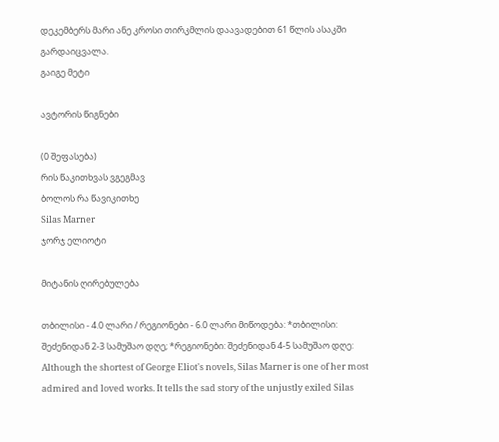დეკემბერს მარი ანე კროსი თირკმლის დაავადებით 61 წლის ასაკში გარდაიცვალა.
გაიგე მეტი

ავტორის წიგნები

(0 შეფასება)
რის წაკითხვას ვგეგმავ
ბოლოს რა წავიკითხე
Silas Marner
ჯორჯ ელიოტი

მიტანის ღირებულება

თბილისი - 4.0 ლარი / რეგიონები - 6.0 ლარი მიწოდება: *თბილისი: შეძენიდან 2-3 სამუშაო დღე; *რეგიონები: შეძენიდან 4-5 სამუშაო დღე:
Although the shortest of George Eliot's novels, Silas Marner is one of her most admired and loved works. It tells the sad story of the unjustly exiled Silas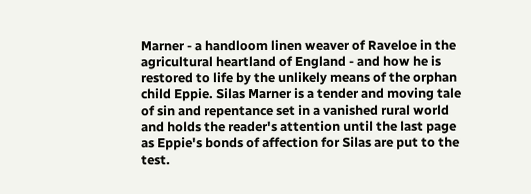Marner - a handloom linen weaver of Raveloe in the agricultural heartland of England - and how he is restored to life by the unlikely means of the orphan child Eppie. Silas Marner is a tender and moving tale of sin and repentance set in a vanished rural world and holds the reader's attention until the last page as Eppie's bonds of affection for Silas are put to the test.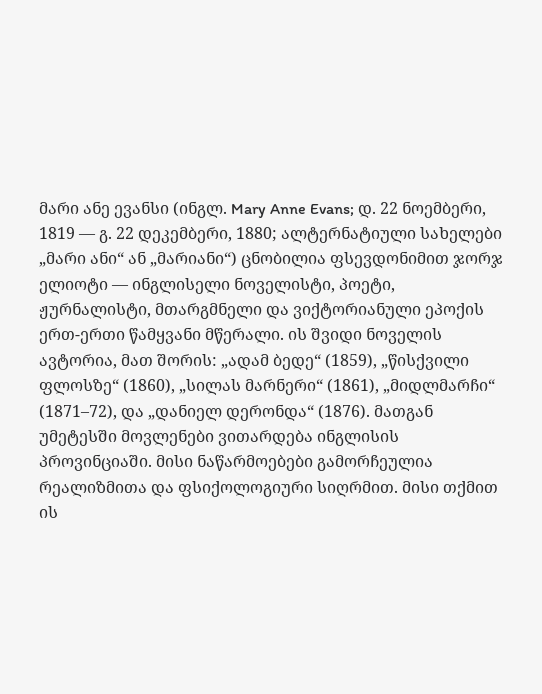მარი ანე ევანსი (ინგლ. Mary Anne Evans; დ. 22 ნოემბერი, 1819 — გ. 22 დეკემბერი, 1880; ალტერნატიული სახელები „მარი ანი“ ან „მარიანი“) ცნობილია ფსევდონიმით ჯორჯ ელიოტი — ინგლისელი ნოველისტი, პოეტი, ჟურნალისტი, მთარგმნელი და ვიქტორიანული ეპოქის ერთ-ერთი წამყვანი მწერალი. ის შვიდი ნოველის ავტორია, მათ შორის: „ადამ ბედე“ (1859), „წისქვილი ფლოსზე“ (1860), „სილას მარნერი“ (1861), „მიდლმარჩი“ (1871–72), და „დანიელ დერონდა“ (1876). მათგან უმეტესში მოვლენები ვითარდება ინგლისის პროვინციაში. მისი ნაწარმოებები გამორჩეულია რეალიზმითა და ფსიქოლოგიური სიღრმით. მისი თქმით ის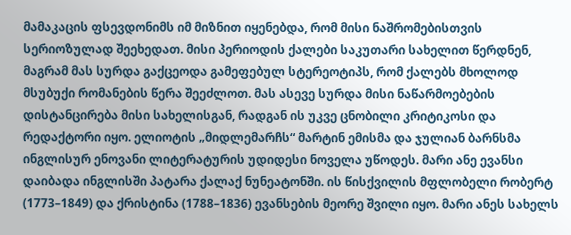მამაკაცის ფსევდონიმს იმ მიზნით იყენებდა, რომ მისი ნაშრომებისთვის სერიოზულად შეეხედათ. მისი პერიოდის ქალები საკუთარი სახელით წერდნენ, მაგრამ მას სურდა გაქცეოდა გამეფებულ სტერეოტიპს, რომ ქალებს მხოლოდ მსუბუქი რომანების წერა შეეძლოთ. მას ასევე სურდა მისი ნაწარმოებების დისტანცირება მისი სახელისგან, რადგან ის უკვე ცნობილი კრიტიკოსი და რედაქტორი იყო. ელიოტის „მიდლემარჩს“ მარტინ ემისმა და ჯულიან ბარნსმა ინგლისურ ენოვანი ლიტერატურის უდიდესი ნოველა უწოდეს. მარი ანე ევანსი დაიბადა ინგლისში პატარა ქალაქ ნუნეატონში. ის წისქვილის მფლობელი რობერტ (1773–1849) და ქრისტინა (1788–1836) ევანსების მეორე შვილი იყო. მარი ანეს სახელს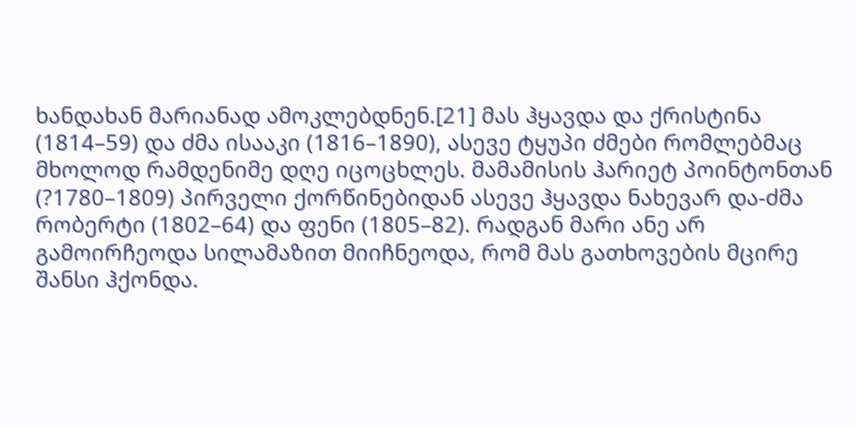ხანდახან მარიანად ამოკლებდნენ.[21] მას ჰყავდა და ქრისტინა (1814–59) და ძმა ისააკი (1816–1890), ასევე ტყუპი ძმები რომლებმაც მხოლოდ რამდენიმე დღე იცოცხლეს. მამამისის ჰარიეტ პოინტონთან (?1780–1809) პირველი ქორწინებიდან ასევე ჰყავდა ნახევარ და-ძმა რობერტი (1802–64) და ფენი (1805–82). რადგან მარი ანე არ გამოირჩეოდა სილამაზით მიიჩნეოდა, რომ მას გათხოვების მცირე შანსი ჰქონდა.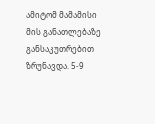ამიტომ მამამისი მის განათლებაზე განსაკუთრებით ზრუნავდა. 5-9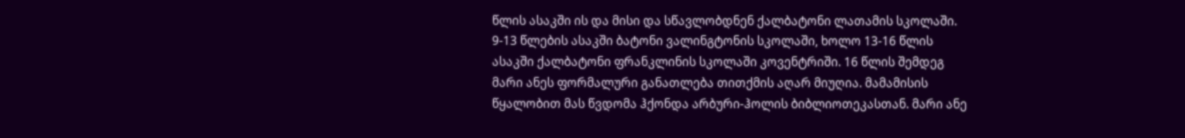წლის ასაკში ის და მისი და სწავლობდნენ ქალბატონი ლათამის სკოლაში. 9-13 წლების ასაკში ბატონი ვალინგტონის სკოლაში, ხოლო 13-16 წლის ასაკში ქალბატონი ფრანკლინის სკოლაში კოვენტრიში. 16 წლის შემდეგ მარი ანეს ფორმალური განათლება თითქმის აღარ მიუღია. მამამისის წყალობით მას წვდომა ჰქონდა არბური-ჰოლის ბიბლიოთეკასთან. მარი ანე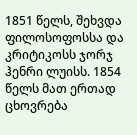1851 წელს, შეხვდა ფილოსოფოსსა და კრიტიკოსს ჯორჯ ჰენრი ლუისს. 1854 წელს მათ ერთად ცხოვრება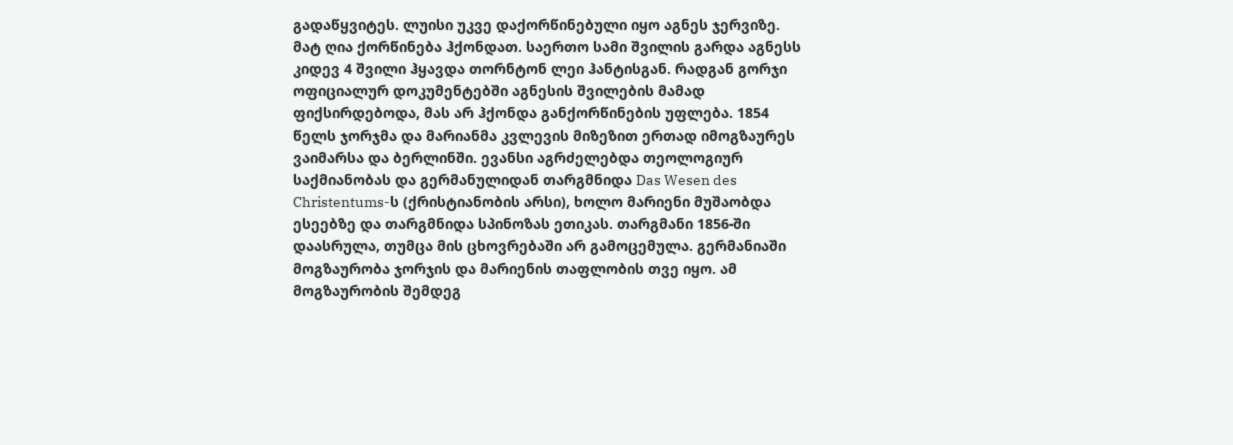გადაწყვიტეს. ლუისი უკვე დაქორწინებული იყო აგნეს ჯერვიზე. მატ ღია ქორწინება ჰქონდათ. საერთო სამი შვილის გარდა აგნესს კიდევ 4 შვილი ჰყავდა თორნტონ ლეი ჰანტისგან. რადგან გორჯი ოფიციალურ დოკუმენტებში აგნესის შვილების მამად ფიქსირდებოდა, მას არ ჰქონდა განქორწინების უფლება. 1854 წელს ჯორჯმა და მარიანმა კვლევის მიზეზით ერთად იმოგზაურეს ვაიმარსა და ბერლინში. ევანსი აგრძელებდა თეოლოგიურ საქმიანობას და გერმანულიდან თარგმნიდა Das Wesen des Christentums-ს (ქრისტიანობის არსი), ხოლო მარიენი მუშაობდა ესეებზე და თარგმნიდა სპინოზას ეთიკას. თარგმანი 1856-ში დაასრულა, თუმცა მის ცხოვრებაში არ გამოცემულა. გერმანიაში მოგზაურობა ჯორჯის და მარიენის თაფლობის თვე იყო. ამ მოგზაურობის შემდეგ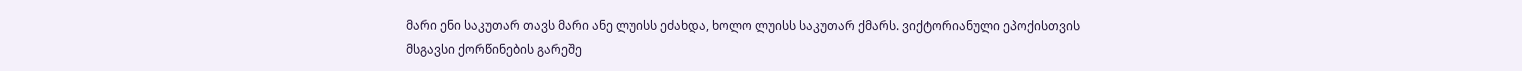მარი ენი საკუთარ თავს მარი ანე ლუისს ეძახდა, ხოლო ლუისს საკუთარ ქმარს. ვიქტორიანული ეპოქისთვის მსგავსი ქორწინების გარეშე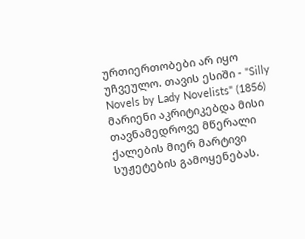ურთიერთობები არ იყო უჩვეულო. თავის ესიში - "Silly Novels by Lady Novelists" (1856) მარიენი აკრიტიკებდა მისი თავნამედროვე მწერალი ქალების მიერ მარტივი სუჟეტების გამოყენებას.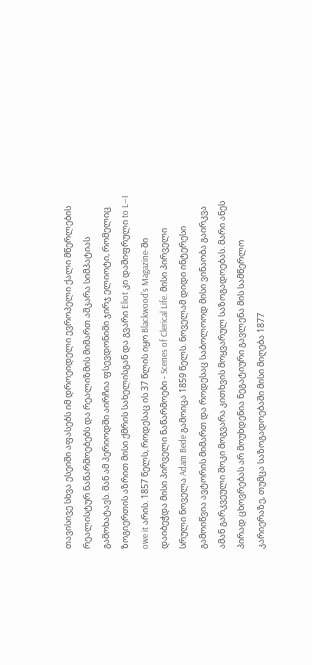თავისივე სხვა ესეიში აფასებს იმ დროეიდელი ევროპელი ქალი მწერლების რეალისტურ ნაწარმოებებს და რეალიზმის მიმართ აშკარა სიმპატიას გამოხატავს. მან ამ პერიოდში აირჩია ფსევდონიმი ჯირჯ ელიოტი, რომელიც ზოგიერთის აზრით მისი ქმრის სახელისგან და გვარი Eliot კი დაშიფრული to L—I owe it არის. 1857 წელს, როდესაც ის 37 წლის იყო Blackwood's Magazine-ში დაიბეჭდა მისი პირველი ნაწარმოები - Scenes of Clerical Life. მისი პირველი სრული ნოველა Adam Bede გამოიცა 1859 წელს. ნოველამ დიდი ინტერესი გამოიწვია ავტორის მიმართ და როდესაც საბოლოოდ მისი ვინაობა გაირკვა ამან გარკვეული შოკი მოგვარა კითხვის მოყვარულ საზოგადოებას. მარი ანეს პირად ცხოვრებას არ მოუხდენია ნეგატიური გავლენა მის სამწერლო კარიერაზე, თუმცა საზოგადოებაში მისი მიღება 1877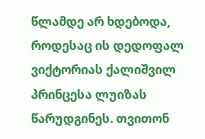წლამდე არ ხდებოდა, როდესაც ის დედოფალ ვიქტორიას ქალიშვილ პრინცესა ლუიზას წარუდგინეს. თვითონ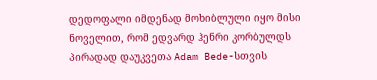დედოფალი იმდენად მოხიბლული იყო მისი ნოველით, რომ ედვარდ ჰენრი კორბულდს პირადად დაუკვეთა Adam Bede-სთვის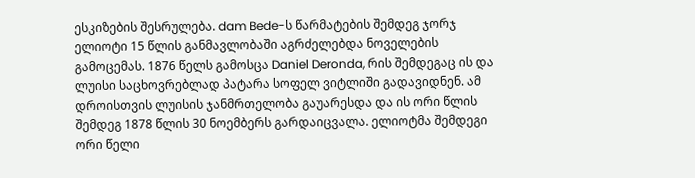ესკიზების შესრულება. dam Bede-ს წარმატების შემდეგ ჯორჯ ელიოტი 15 წლის განმავლობაში აგრძელებდა ნოველების გამოცემას. 1876 წელს გამოსცა Daniel Deronda, რის შემდეგაც ის და ლუისი საცხოვრებლად პატარა სოფელ ვიტლიში გადავიდნენ. ამ დროისთვის ლუისის ჯანმრთელობა გაუარესდა და ის ორი წლის შემდეგ 1878 წლის 30 ნოემბერს გარდაიცვალა. ელიოტმა შემდეგი ორი წელი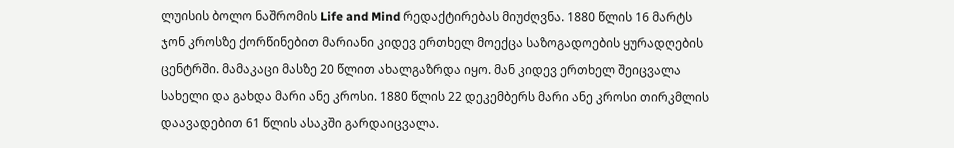ლუისის ბოლო ნაშრომის Life and Mind რედაქტირებას მიუძღვნა. 1880 წლის 16 მარტს ჯონ კროსზე ქორწინებით მარიანი კიდევ ერთხელ მოექცა საზოგადოების ყურადღების ცენტრში. მამაკაცი მასზე 20 წლით ახალგაზრდა იყო. მან კიდევ ერთხელ შეიცვალა სახელი და გახდა მარი ანე კროსი. 1880 წლის 22 დეკემბერს მარი ანე კროსი თირკმლის დაავადებით 61 წლის ასაკში გარდაიცვალა.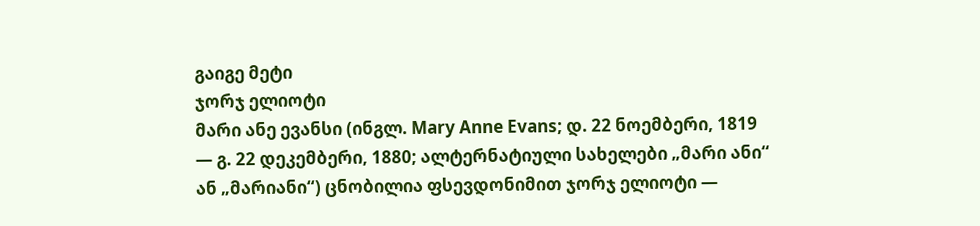გაიგე მეტი
ჯორჯ ელიოტი
მარი ანე ევანსი (ინგლ. Mary Anne Evans; დ. 22 ნოემბერი, 1819 — გ. 22 დეკემბერი, 1880; ალტერნატიული სახელები „მარი ანი“ ან „მარიანი“) ცნობილია ფსევდონიმით ჯორჯ ელიოტი —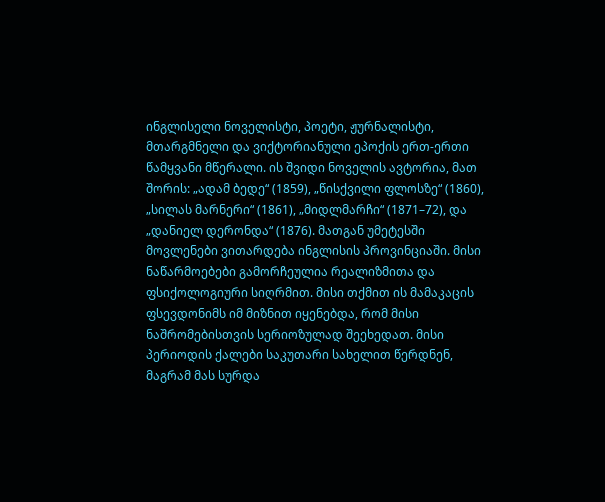ინგლისელი ნოველისტი, პოეტი, ჟურნალისტი, მთარგმნელი და ვიქტორიანული ეპოქის ერთ-ერთი წამყვანი მწერალი. ის შვიდი ნოველის ავტორია, მათ შორის: „ადამ ბედე“ (1859), „წისქვილი ფლოსზე“ (1860), „სილას მარნერი“ (1861), „მიდლმარჩი“ (1871–72), და „დანიელ დერონდა“ (1876). მათგან უმეტესში მოვლენები ვითარდება ინგლისის პროვინციაში. მისი ნაწარმოებები გამორჩეულია რეალიზმითა და ფსიქოლოგიური სიღრმით. მისი თქმით ის მამაკაცის ფსევდონიმს იმ მიზნით იყენებდა, რომ მისი ნაშრომებისთვის სერიოზულად შეეხედათ. მისი პერიოდის ქალები საკუთარი სახელით წერდნენ, მაგრამ მას სურდა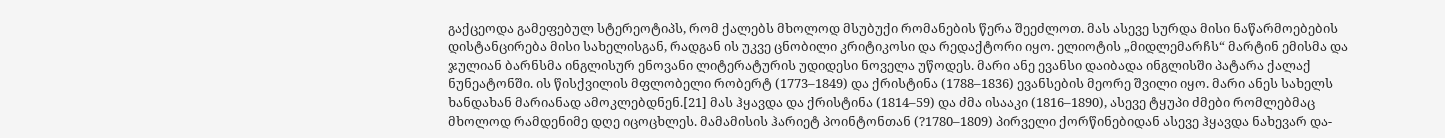გაქცეოდა გამეფებულ სტერეოტიპს, რომ ქალებს მხოლოდ მსუბუქი რომანების წერა შეეძლოთ. მას ასევე სურდა მისი ნაწარმოებების დისტანცირება მისი სახელისგან, რადგან ის უკვე ცნობილი კრიტიკოსი და რედაქტორი იყო. ელიოტის „მიდლემარჩს“ მარტინ ემისმა და ჯულიან ბარნსმა ინგლისურ ენოვანი ლიტერატურის უდიდესი ნოველა უწოდეს. მარი ანე ევანსი დაიბადა ინგლისში პატარა ქალაქ ნუნეატონში. ის წისქვილის მფლობელი რობერტ (1773–1849) და ქრისტინა (1788–1836) ევანსების მეორე შვილი იყო. მარი ანეს სახელს ხანდახან მარიანად ამოკლებდნენ.[21] მას ჰყავდა და ქრისტინა (1814–59) და ძმა ისააკი (1816–1890), ასევე ტყუპი ძმები რომლებმაც მხოლოდ რამდენიმე დღე იცოცხლეს. მამამისის ჰარიეტ პოინტონთან (?1780–1809) პირველი ქორწინებიდან ასევე ჰყავდა ნახევარ და-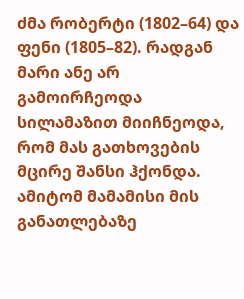ძმა რობერტი (1802–64) და ფენი (1805–82). რადგან მარი ანე არ გამოირჩეოდა სილამაზით მიიჩნეოდა, რომ მას გათხოვების მცირე შანსი ჰქონდა. ამიტომ მამამისი მის განათლებაზე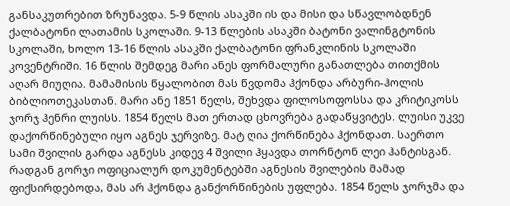განსაკუთრებით ზრუნავდა. 5-9 წლის ასაკში ის და მისი და სწავლობდნენ ქალბატონი ლათამის სკოლაში. 9-13 წლების ასაკში ბატონი ვალინგტონის სკოლაში, ხოლო 13-16 წლის ასაკში ქალბატონი ფრანკლინის სკოლაში კოვენტრიში. 16 წლის შემდეგ მარი ანეს ფორმალური განათლება თითქმის აღარ მიუღია. მამამისის წყალობით მას წვდომა ჰქონდა არბური-ჰოლის ბიბლიოთეკასთან. მარი ანე 1851 წელს, შეხვდა ფილოსოფოსსა და კრიტიკოსს ჯორჯ ჰენრი ლუისს. 1854 წელს მათ ერთად ცხოვრება გადაწყვიტეს. ლუისი უკვე დაქორწინებული იყო აგნეს ჯერვიზე. მატ ღია ქორწინება ჰქონდათ. საერთო სამი შვილის გარდა აგნესს კიდევ 4 შვილი ჰყავდა თორნტონ ლეი ჰანტისგან. რადგან გორჯი ოფიციალურ დოკუმენტებში აგნესის შვილების მამად ფიქსირდებოდა, მას არ ჰქონდა განქორწინების უფლება. 1854 წელს ჯორჯმა და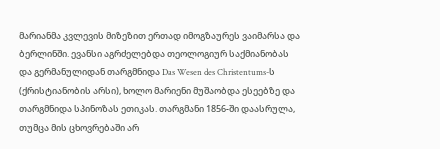მარიანმა კვლევის მიზეზით ერთად იმოგზაურეს ვაიმარსა და ბერლინში. ევანსი აგრძელებდა თეოლოგიურ საქმიანობას და გერმანულიდან თარგმნიდა Das Wesen des Christentums-ს (ქრისტიანობის არსი), ხოლო მარიენი მუშაობდა ესეებზე და თარგმნიდა სპინოზას ეთიკას. თარგმანი 1856-ში დაასრულა, თუმცა მის ცხოვრებაში არ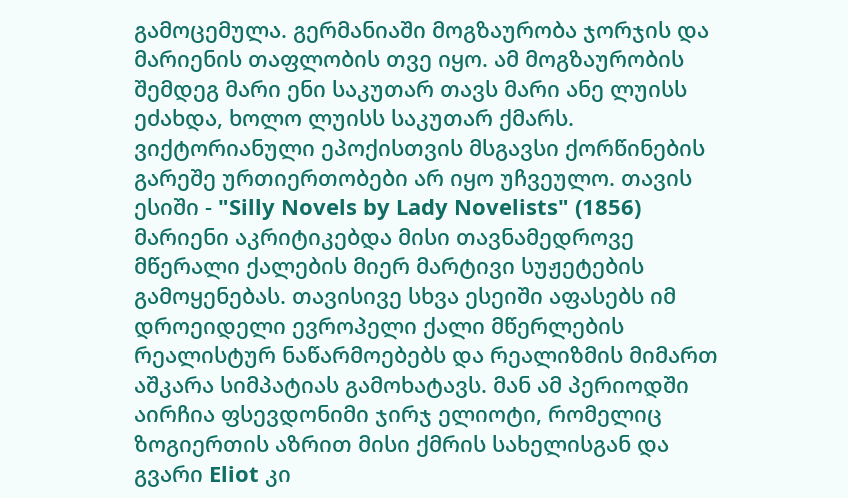გამოცემულა. გერმანიაში მოგზაურობა ჯორჯის და მარიენის თაფლობის თვე იყო. ამ მოგზაურობის შემდეგ მარი ენი საკუთარ თავს მარი ანე ლუისს ეძახდა, ხოლო ლუისს საკუთარ ქმარს. ვიქტორიანული ეპოქისთვის მსგავსი ქორწინების გარეშე ურთიერთობები არ იყო უჩვეულო. თავის ესიში - "Silly Novels by Lady Novelists" (1856) მარიენი აკრიტიკებდა მისი თავნამედროვე მწერალი ქალების მიერ მარტივი სუჟეტების გამოყენებას. თავისივე სხვა ესეიში აფასებს იმ დროეიდელი ევროპელი ქალი მწერლების რეალისტურ ნაწარმოებებს და რეალიზმის მიმართ აშკარა სიმპატიას გამოხატავს. მან ამ პერიოდში აირჩია ფსევდონიმი ჯირჯ ელიოტი, რომელიც ზოგიერთის აზრით მისი ქმრის სახელისგან და გვარი Eliot კი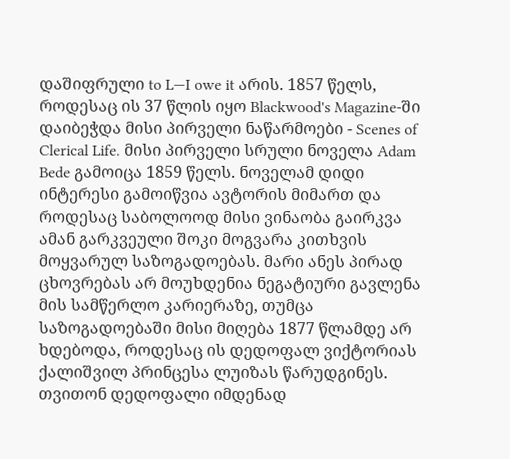დაშიფრული to L—I owe it არის. 1857 წელს, როდესაც ის 37 წლის იყო Blackwood's Magazine-ში დაიბეჭდა მისი პირველი ნაწარმოები - Scenes of Clerical Life. მისი პირველი სრული ნოველა Adam Bede გამოიცა 1859 წელს. ნოველამ დიდი ინტერესი გამოიწვია ავტორის მიმართ და როდესაც საბოლოოდ მისი ვინაობა გაირკვა ამან გარკვეული შოკი მოგვარა კითხვის მოყვარულ საზოგადოებას. მარი ანეს პირად ცხოვრებას არ მოუხდენია ნეგატიური გავლენა მის სამწერლო კარიერაზე, თუმცა საზოგადოებაში მისი მიღება 1877 წლამდე არ ხდებოდა, როდესაც ის დედოფალ ვიქტორიას ქალიშვილ პრინცესა ლუიზას წარუდგინეს. თვითონ დედოფალი იმდენად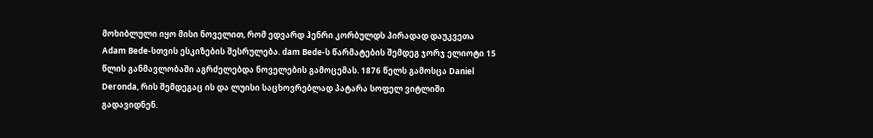მოხიბლული იყო მისი ნოველით, რომ ედვარდ ჰენრი კორბულდს პირადად დაუკვეთა Adam Bede-სთვის ესკიზების შესრულება. dam Bede-ს წარმატების შემდეგ ჯორჯ ელიოტი 15 წლის განმავლობაში აგრძელებდა ნოველების გამოცემას. 1876 წელს გამოსცა Daniel Deronda, რის შემდეგაც ის და ლუისი საცხოვრებლად პატარა სოფელ ვიტლიში გადავიდნენ.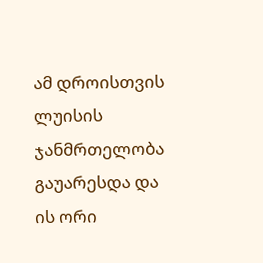ამ დროისთვის ლუისის ჯანმრთელობა გაუარესდა და ის ორი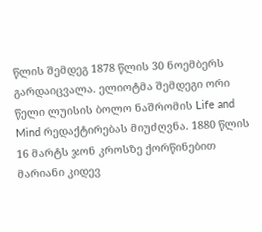წლის შემდეგ 1878 წლის 30 ნოემბერს გარდაიცვალა. ელიოტმა შემდეგი ორი წელი ლუისის ბოლო ნაშრომის Life and Mind რედაქტირებას მიუძღვნა. 1880 წლის 16 მარტს ჯონ კროსზე ქორწინებით მარიანი კიდევ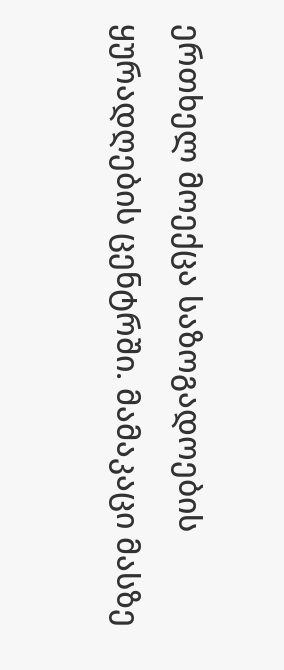ერთხელ მოექცა საზოგადოების ყურადღების ცენტრში. მამაკაცი მასზე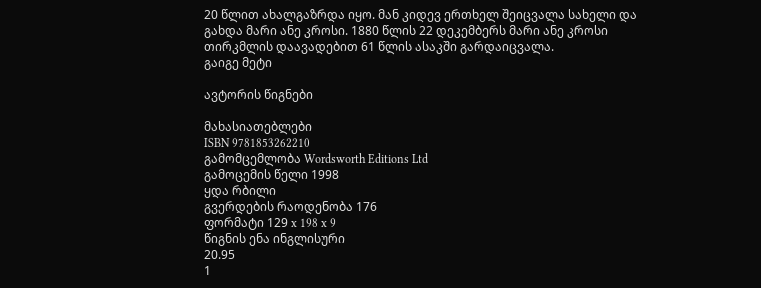20 წლით ახალგაზრდა იყო. მან კიდევ ერთხელ შეიცვალა სახელი და გახდა მარი ანე კროსი. 1880 წლის 22 დეკემბერს მარი ანე კროსი თირკმლის დაავადებით 61 წლის ასაკში გარდაიცვალა.
გაიგე მეტი

ავტორის წიგნები

მახასიათებლები
ISBN 9781853262210
გამომცემლობა Wordsworth Editions Ltd
გამოცემის წელი 1998
ყდა რბილი
გვერდების რაოდენობა 176
ფორმატი 129 x 198 x 9
წიგნის ენა ინგლისური
20.95
1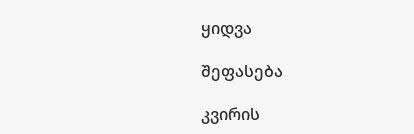ყიდვა

შეფასება

კვირის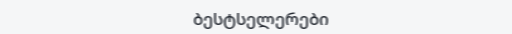ბესტსელერები